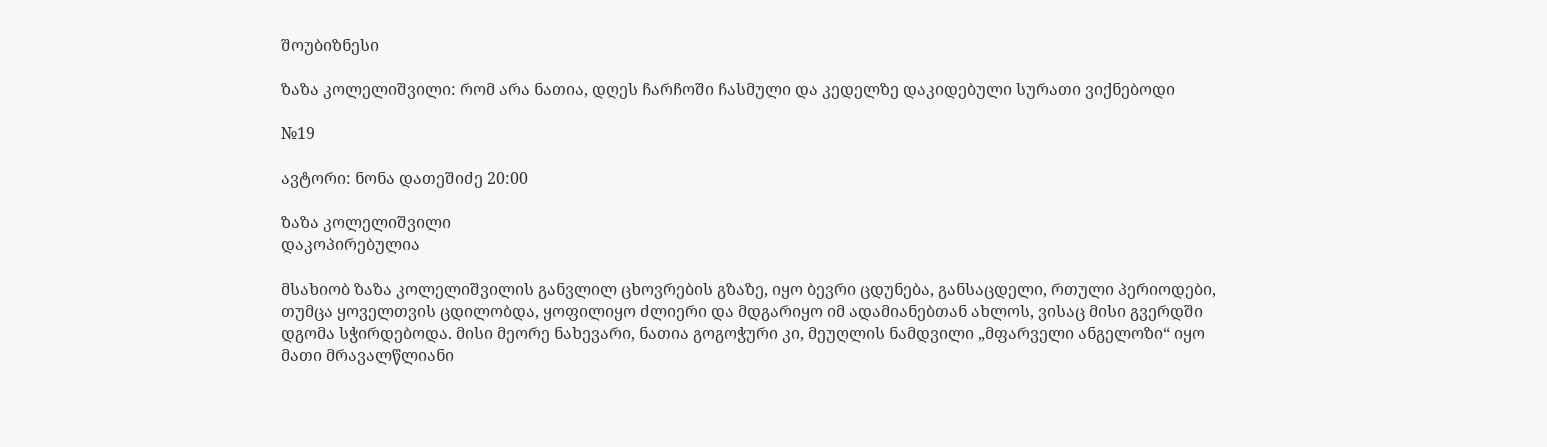შოუბიზნესი

ზაზა კოლელიშვილი: რომ არა ნათია, დღეს ჩარჩოში ჩასმული და კედელზე დაკიდებული სურათი ვიქნებოდი

№19

ავტორი: ნონა დათეშიძე 20:00

ზაზა კოლელიშვილი
დაკოპირებულია

მსახიობ ზაზა კოლელიშვილის განვლილ ცხოვრების გზაზე, იყო ბევრი ცდუნება, განსაცდელი, რთული პერიოდები, თუმცა ყოველთვის ცდილობდა, ყოფილიყო ძლიერი და მდგარიყო იმ ადამიანებთან ახლოს, ვისაც მისი გვერდში დგომა სჭირდებოდა. მისი მეორე ნახევარი, ნათია გოგოჭური კი, მეუღლის ნამდვილი „მფარველი ანგელოზი“ იყო მათი მრავალწლიანი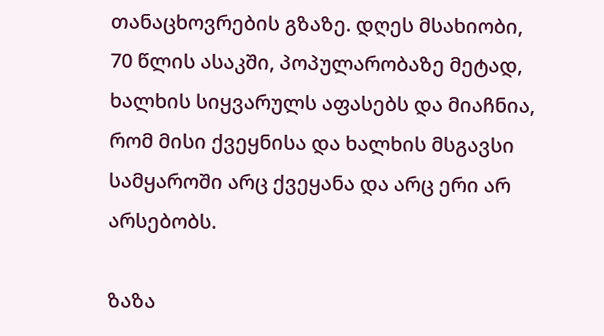თანაცხოვრების გზაზე. დღეს მსახიობი, 70 წლის ასაკში, პოპულარობაზე მეტად, ხალხის სიყვარულს აფასებს და მიაჩნია, რომ მისი ქვეყნისა და ხალხის მსგავსი სამყაროში არც ქვეყანა და არც ერი არ არსებობს.

ზაზა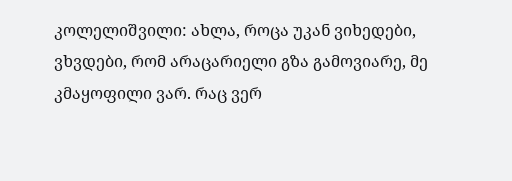კოლელიშვილი: ახლა, როცა უკან ვიხედები, ვხვდები, რომ არაცარიელი გზა გამოვიარე, მე კმაყოფილი ვარ. რაც ვერ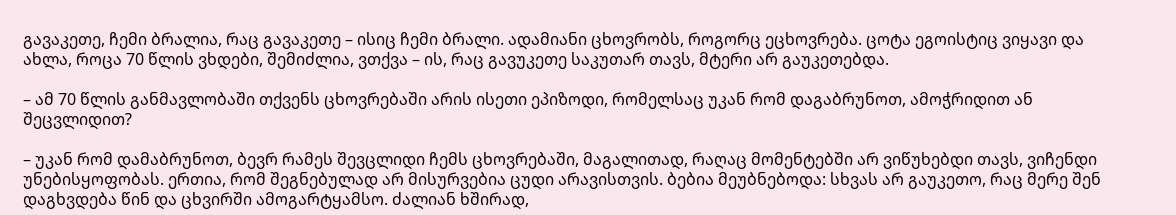გავაკეთე, ჩემი ბრალია, რაც გავაკეთე – ისიც ჩემი ბრალი. ადამიანი ცხოვრობს, როგორც ეცხოვრება. ცოტა ეგოისტიც ვიყავი და ახლა, როცა 70 წლის ვხდები, შემიძლია, ვთქვა – ის, რაც გავუკეთე საკუთარ თავს, მტერი არ გაუკეთებდა.

– ამ 70 წლის განმავლობაში თქვენს ცხოვრებაში არის ისეთი ეპიზოდი, რომელსაც უკან რომ დაგაბრუნოთ, ამოჭრიდით ან შეცვლიდით?

– უკან რომ დამაბრუნოთ, ბევრ რამეს შევცლიდი ჩემს ცხოვრებაში, მაგალითად, რაღაც მომენტებში არ ვიწუხებდი თავს, ვიჩენდი უნებისყოფობას. ერთია, რომ შეგნებულად არ მისურვებია ცუდი არავისთვის. ბებია მეუბნებოდა: სხვას არ გაუკეთო, რაც მერე შენ დაგხვდება წინ და ცხვირში ამოგარტყამსო. ძალიან ხშირად,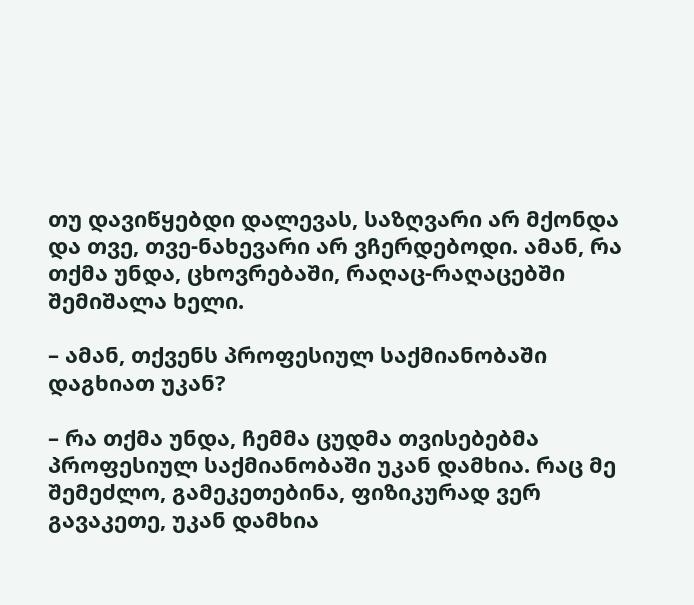თუ დავიწყებდი დალევას, საზღვარი არ მქონდა და თვე, თვე-ნახევარი არ ვჩერდებოდი. ამან, რა თქმა უნდა, ცხოვრებაში, რაღაც-რაღაცებში შემიშალა ხელი.

– ამან, თქვენს პროფესიულ საქმიანობაში დაგხიათ უკან?

– რა თქმა უნდა, ჩემმა ცუდმა თვისებებმა პროფესიულ საქმიანობაში უკან დამხია. რაც მე შემეძლო, გამეკეთებინა, ფიზიკურად ვერ გავაკეთე, უკან დამხია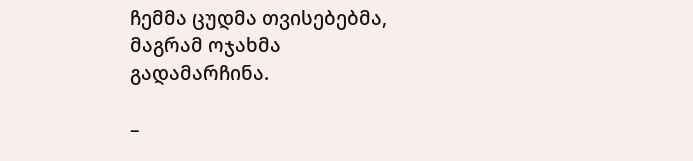ჩემმა ცუდმა თვისებებმა, მაგრამ ოჯახმა გადამარჩინა.

–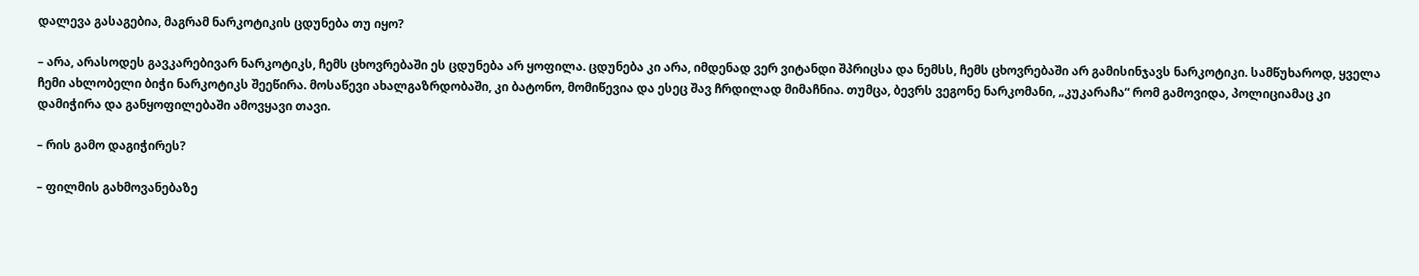დალევა გასაგებია, მაგრამ ნარკოტიკის ცდუნება თუ იყო?

– არა, არასოდეს გავკარებივარ ნარკოტიკს, ჩემს ცხოვრებაში ეს ცდუნება არ ყოფილა. ცდუნება კი არა, იმდენად ვერ ვიტანდი შპრიცსა და ნემსს, ჩემს ცხოვრებაში არ გამისინჯავს ნარკოტიკი. სამწუხაროდ, ყველა ჩემი ახლობელი ბიჭი ნარკოტიკს შეეწირა. მოსაწევი ახალგაზრდობაში, კი ბატონო, მომიწევია და ესეც შავ ჩრდილად მიმაჩნია. თუმცა, ბევრს ვეგონე ნარკომანი, „კუკარაჩა“ რომ გამოვიდა, პოლიციამაც კი დამიჭირა და განყოფილებაში ამოვყავი თავი.

– რის გამო დაგიჭირეს?

– ფილმის გახმოვანებაზე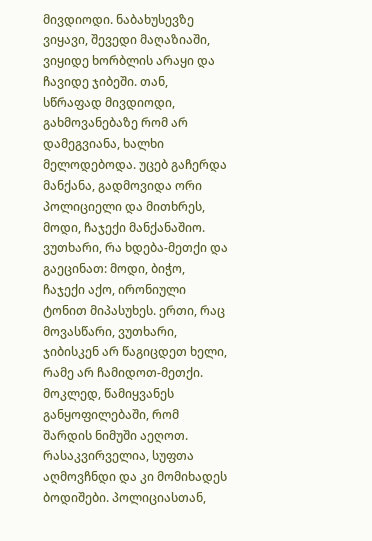მივდიოდი. ნაბახუსევზე ვიყავი, შევედი მაღაზიაში, ვიყიდე ხორბლის არაყი და ჩავიდე ჯიბეში. თან, სწრაფად მივდიოდი, გახმოვანებაზე რომ არ დამეგვიანა, ხალხი მელოდებოდა. უცებ გაჩერდა მანქანა, გადმოვიდა ორი პოლიციელი და მითხრეს, მოდი, ჩაჯექი მანქანაშიო. ვუთხარი, რა ხდება-მეთქი და გაეცინათ: მოდი, ბიჭო, ჩაჯექი აქო, ირონიული ტონით მიპასუხეს. ერთი, რაც მოვასწარი, ვუთხარი, ჯიბისკენ არ წაგიცდეთ ხელი, რამე არ ჩამიდოთ-მეთქი. მოკლედ, წამიყვანეს განყოფილებაში, რომ შარდის ნიმუში აეღოთ. რასაკვირველია, სუფთა აღმოვჩნდი და კი მომიხადეს ბოდიშები. პოლიციასთან,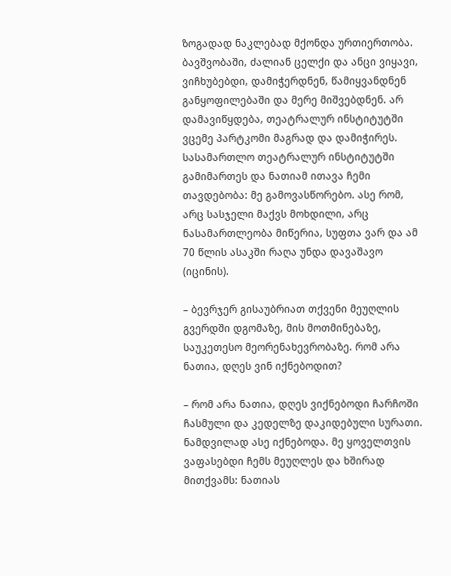ზოგადად ნაკლებად მქონდა ურთიერთობა. ბავშვობაში, ძალიან ცელქი და ანცი ვიყავი, ვიჩხუბებდი, დამიჭერდნენ, წამიყვანდნენ განყოფილებაში და მერე მიშვებდნენ. არ დამავიწყდება, თეატრალურ ინსტიტუტში ვცემე პარტკომი მაგრად და დამიჭირეს. სასამართლო თეატრალურ ინსტიტუტში გამიმართეს და ნათიამ ითავა ჩემი თავდებობა: მე გამოვასწორებო. ასე რომ, არც სასჯელი მაქვს მოხდილი, არც ნასამართლეობა მიწერია, სუფთა ვარ და ამ 70 წლის ასაკში რაღა უნდა დავაშავო (იცინის).

– ბევრჯერ გისაუბრიათ თქვენი მეუღლის გვერდში დგომაზე, მის მოთმინებაზე, საუკეთესო მეორენახევრობაზე. რომ არა ნათია, დღეს ვინ იქნებოდით?

– რომ არა ნათია, დღეს ვიქნებოდი ჩარჩოში ჩასმული და კედელზე დაკიდებული სურათი. ნამდვილად ასე იქნებოდა. მე ყოველთვის ვაფასებდი ჩემს მეუღლეს და ხშირად მითქვამს: ნათიას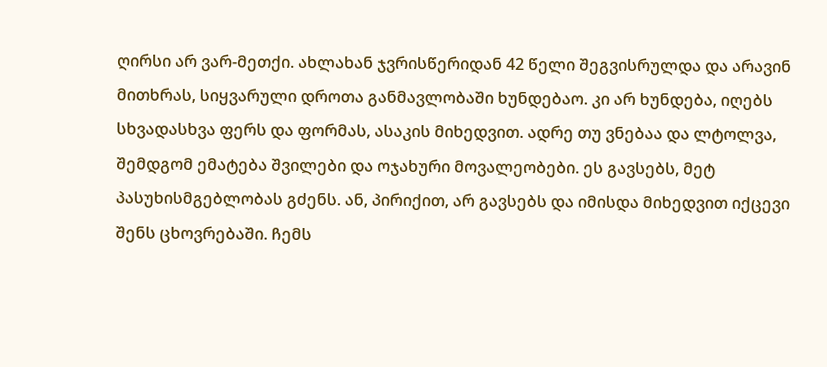ღირსი არ ვარ-მეთქი. ახლახან ჯვრისწერიდან 42 წელი შეგვისრულდა და არავინ მითხრას, სიყვარული დროთა განმავლობაში ხუნდებაო. კი არ ხუნდება, იღებს სხვადასხვა ფერს და ფორმას, ასაკის მიხედვით. ადრე თუ ვნებაა და ლტოლვა, შემდგომ ემატება შვილები და ოჯახური მოვალეობები. ეს გავსებს, მეტ პასუხისმგებლობას გძენს. ან, პირიქით, არ გავსებს და იმისდა მიხედვით იქცევი შენს ცხოვრებაში. ჩემს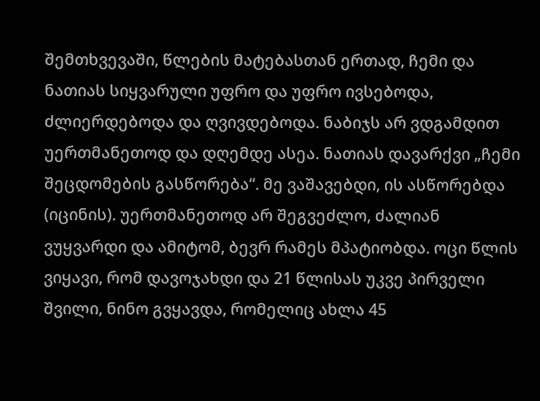შემთხვევაში, წლების მატებასთან ერთად, ჩემი და ნათიას სიყვარული უფრო და უფრო ივსებოდა, ძლიერდებოდა და ღვივდებოდა. ნაბიჯს არ ვდგამდით უერთმანეთოდ და დღემდე ასეა. ნათიას დავარქვი „ჩემი შეცდომების გასწორება“. მე ვაშავებდი, ის ასწორებდა (იცინის). უერთმანეთოდ არ შეგვეძლო, ძალიან ვუყვარდი და ამიტომ, ბევრ რამეს მპატიობდა. ოცი წლის ვიყავი, რომ დავოჯახდი და 21 წლისას უკვე პირველი შვილი, ნინო გვყავდა, რომელიც ახლა 45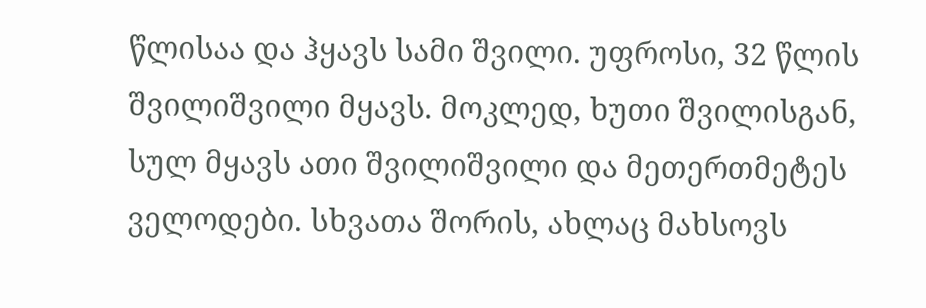წლისაა და ჰყავს სამი შვილი. უფროსი, 32 წლის შვილიშვილი მყავს. მოკლედ, ხუთი შვილისგან, სულ მყავს ათი შვილიშვილი და მეთერთმეტეს ველოდები. სხვათა შორის, ახლაც მახსოვს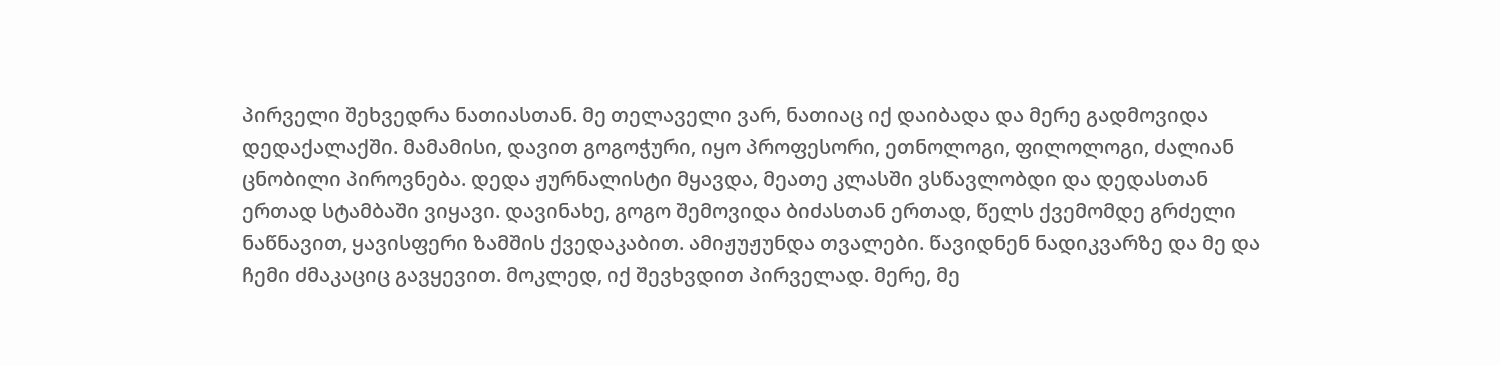პირველი შეხვედრა ნათიასთან. მე თელაველი ვარ, ნათიაც იქ დაიბადა და მერე გადმოვიდა დედაქალაქში. მამამისი, დავით გოგოჭური, იყო პროფესორი, ეთნოლოგი, ფილოლოგი, ძალიან ცნობილი პიროვნება. დედა ჟურნალისტი მყავდა, მეათე კლასში ვსწავლობდი და დედასთან ერთად სტამბაში ვიყავი. დავინახე, გოგო შემოვიდა ბიძასთან ერთად, წელს ქვემომდე გრძელი ნაწნავით, ყავისფერი ზამშის ქვედაკაბით. ამიჟუჟუნდა თვალები. წავიდნენ ნადიკვარზე და მე და ჩემი ძმაკაციც გავყევით. მოკლედ, იქ შევხვდით პირველად. მერე, მე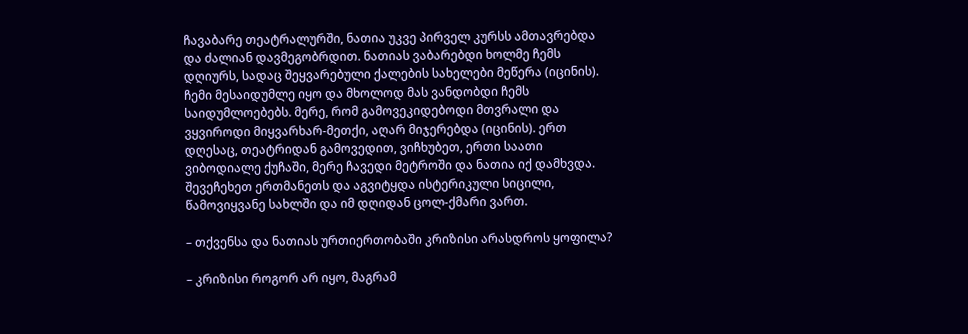ჩავაბარე თეატრალურში, ნათია უკვე პირველ კურსს ამთავრებდა და ძალიან დავმეგობრდით. ნათიას ვაბარებდი ხოლმე ჩემს დღიურს, სადაც შეყვარებული ქალების სახელები მეწერა (იცინის). ჩემი მესაიდუმლე იყო და მხოლოდ მას ვანდობდი ჩემს საიდუმლოებებს. მერე, რომ გამოვეკიდებოდი მთვრალი და ვყვიროდი მიყვარხარ-მეთქი, აღარ მიჯერებდა (იცინის). ერთ დღესაც, თეატრიდან გამოვედით, ვიჩხუბეთ, ერთი საათი ვიბოდიალე ქუჩაში, მერე ჩავედი მეტროში და ნათია იქ დამხვდა. შევეჩეხეთ ერთმანეთს და აგვიტყდა ისტერიკული სიცილი, წამოვიყვანე სახლში და იმ დღიდან ცოლ-ქმარი ვართ.

– თქვენსა და ნათიას ურთიერთობაში კრიზისი არასდროს ყოფილა?

– კრიზისი როგორ არ იყო, მაგრამ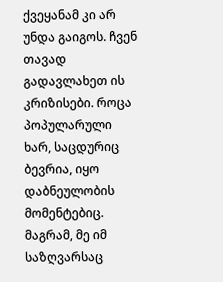ქვეყანამ კი არ უნდა გაიგოს. ჩვენ თავად გადავლახეთ ის კრიზისები. როცა პოპულარული ხარ, საცდურიც ბევრია, იყო დაბნეულობის მომენტებიც. მაგრამ, მე იმ საზღვარსაც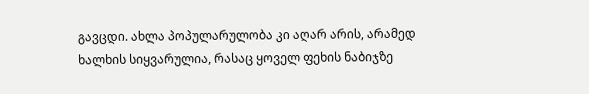გავცდი. ახლა პოპულარულობა კი აღარ არის, არამედ ხალხის სიყვარულია, რასაც ყოველ ფეხის ნაბიჯზე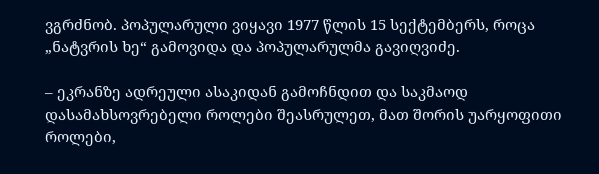ვგრძნობ. პოპულარული ვიყავი 1977 წლის 15 სექტემბერს, როცა „ნატვრის ხე“ გამოვიდა და პოპულარულმა გავიღვიძე.

– ეკრანზე ადრეული ასაკიდან გამოჩნდით და საკმაოდ დასამახსოვრებელი როლები შეასრულეთ, მათ შორის უარყოფითი როლები,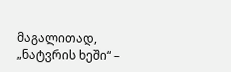მაგალითად, „ნატვრის ხეში“ –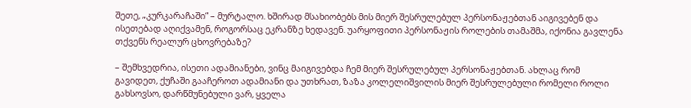შეთე, „კურკარაჩაში“ – მურტალო. ხშირად მსახიობებს მის მიერ შესრულებულ პერსონაჟებთან აიგივებენ და ისეთებად აღიქვამენ, როგორსაც ეკრანზე ხედავენ. უარყოფითი პერსონაჟის როლების თამაშმა, იქონია გავლენა თქვენს რეალურ ცხოვრებაზე?

– შემხვედრია, ისეთი ადამიანები, ვინც მაიგივებდა ჩემ მიერ შესრულებულ პერსონაჟებთან. ახლაც რომ გავიდეთ, ქუჩაში გააჩეროთ ადამიანი და უთხრათ, ზაზა კოლელიშვილის მიერ შესრულებული რომელი როლი გახსოვსო, დარწმუნებული ვარ, ყველა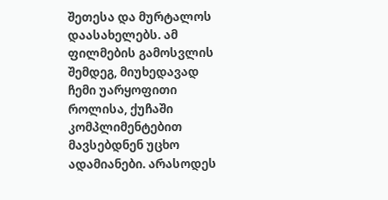შეთესა და მურტალოს დაასახელებს. ამ ფილმების გამოსვლის შემდეგ, მიუხედავად ჩემი უარყოფითი როლისა, ქუჩაში კომპლიმენტებით მავსებდნენ უცხო ადამიანები. არასოდეს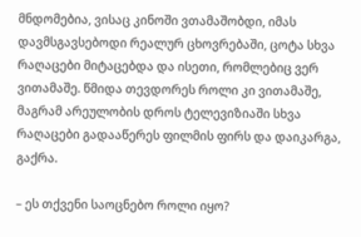მნდომებია, ვისაც კინოში ვთამაშობდი, იმას დავმსგავსებოდი რეალურ ცხოვრებაში, ცოტა სხვა რაღაცები მიტაცებდა და ისეთი, რომლებიც ვერ ვითამაშე. წმიდა თევდორეს როლი კი ვითამაშე, მაგრამ არეულობის დროს ტელევიზიაში სხვა რაღაცები გადააწერეს ფილმის ფირს და დაიკარგა, გაქრა.

– ეს თქვენი საოცნებო როლი იყო?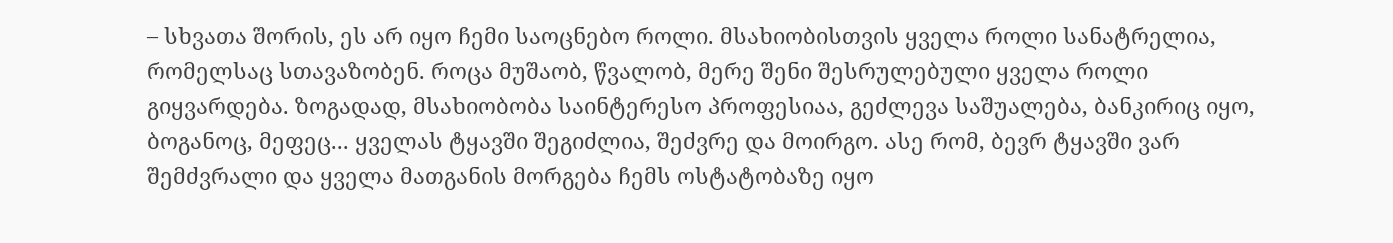– სხვათა შორის, ეს არ იყო ჩემი საოცნებო როლი. მსახიობისთვის ყველა როლი სანატრელია, რომელსაც სთავაზობენ. როცა მუშაობ, წვალობ, მერე შენი შესრულებული ყველა როლი გიყვარდება. ზოგადად, მსახიობობა საინტერესო პროფესიაა, გეძლევა საშუალება, ბანკირიც იყო, ბოგანოც, მეფეც... ყველას ტყავში შეგიძლია, შეძვრე და მოირგო. ასე რომ, ბევრ ტყავში ვარ შემძვრალი და ყველა მათგანის მორგება ჩემს ოსტატობაზე იყო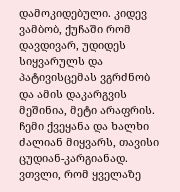დამოკიდებული. კიდევ ვამბობ, ქუჩაში რომ დავდივარ, უდიდეს სიყვარულს და პატივისცემას ვგრძნობ და ამის დაკარგვის მეშინია, მეტი არაფრის. ჩემი ქვეყანა და ხალხი ძალიან მიყვარს, თავისი ცუდიან-კარგიანად. ვთვლი, რომ ყველაზე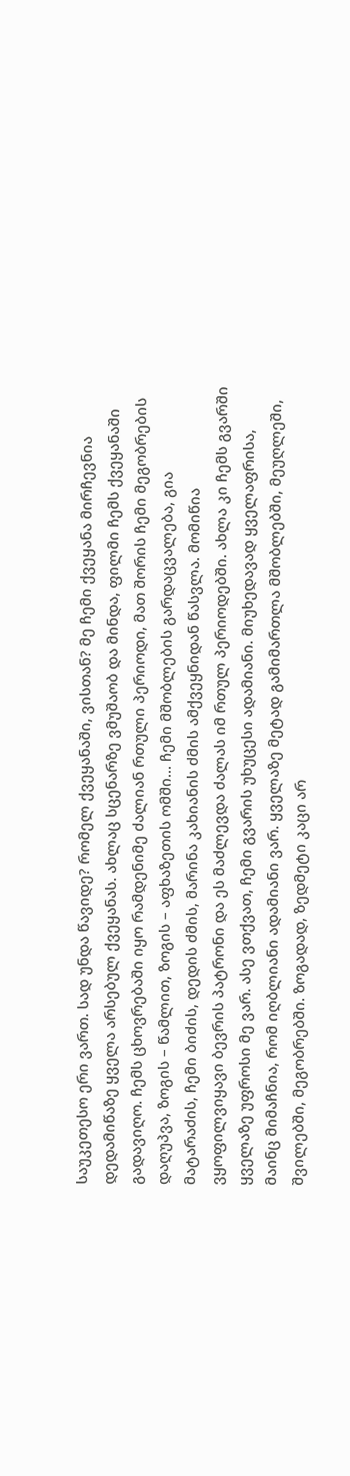საუკეთესო ერი ვართ. სად უნდა წავიდე? რომელ ქვეყანაში, ვისთან? მე ჩემი ქვეყანა მირჩევნია დედამიწაზე ყველა არსებულ ქვეყანას. ახლაც სცენარზე ვმუშაობ და მინდა, ფილმი ჩემს ქვეყანაში გადავიღო. ჩემს ცხოვრებაში იყო რამდენიმე ძალიან რთული პერიოდი, მათ შორის ჩემი მეგობრების დაღუპვა, ზოგის – წამლით, ზოგის – აფხაზეთის ომში... ჩემი მშობლების გარდაცვალება, გია მატარაძის, ჩემი ბიძის, დედის ძმის, მარინა კახიანის ძმის ამქვეყნიდან წასვლა. მომიწია ვყოფილვიყავი ბევრის პატრონი და ეს მაძლევდა ძალას იმ რთულ პერიოდებში. ახლა კი ჩემს გვარში ყველაზე უფროსი მე ვარ. ასე ვთქვათ, ჩემი გვარის უხუცესი ადამიანი. მიუხედავად ყველაფრისა, მაინც მიმაჩნია, რომ იღბლიანი ადამიანი ვარ. ყველაზე მეტად გამიმართლა მშობლებში, მეუღლეში, შვილებში, მეგობრებში. ზოგადად, ზედმეტი კაცი არ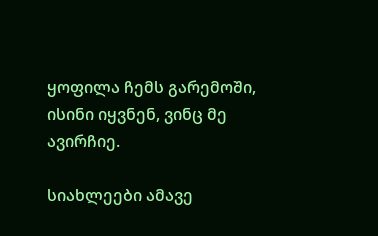ყოფილა ჩემს გარემოში, ისინი იყვნენ, ვინც მე ავირჩიე.

სიახლეები ამავე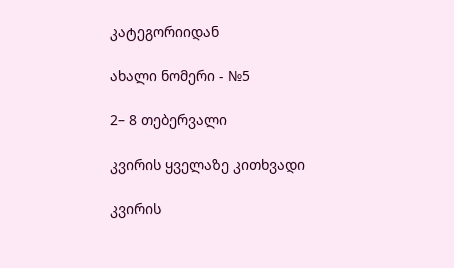კატეგორიიდან

ახალი ნომერი - №5

2– 8 თებერვალი

კვირის ყველაზე კითხვადი

კვირის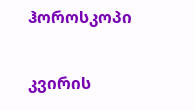ჰოროსკოპი

კვირის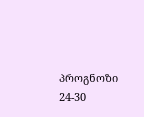პროგნოზი  24-30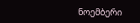ნოემბერი